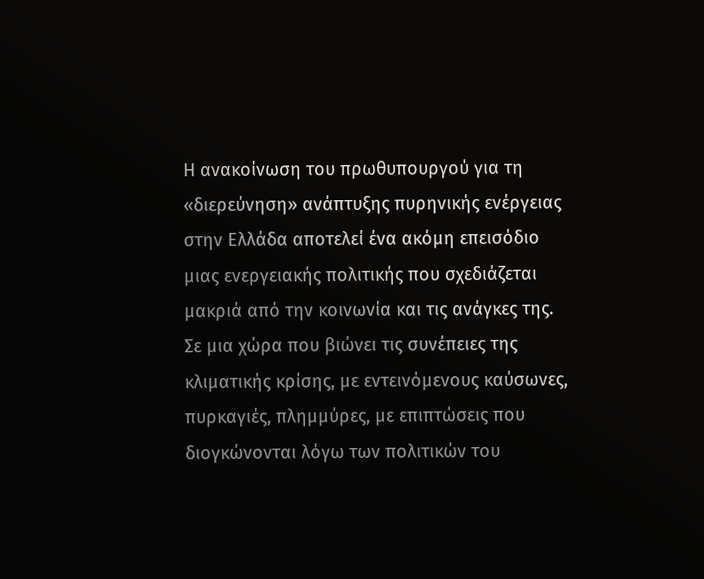Η ανακοίνωση του πρωθυπουργού για τη «διερεύνηση» ανάπτυξης πυρηνικής ενέργειας στην Ελλάδα αποτελεί ένα ακόμη επεισόδιο μιας ενεργειακής πολιτικής που σχεδιάζεται μακριά από την κοινωνία και τις ανάγκες της. Σε μια χώρα που βιώνει τις συνέπειες της κλιματικής κρίσης, με εντεινόμενους καύσωνες, πυρκαγιές, πλημμύρες, με επιπτώσεις που διογκώνονται λόγω των πολιτικών του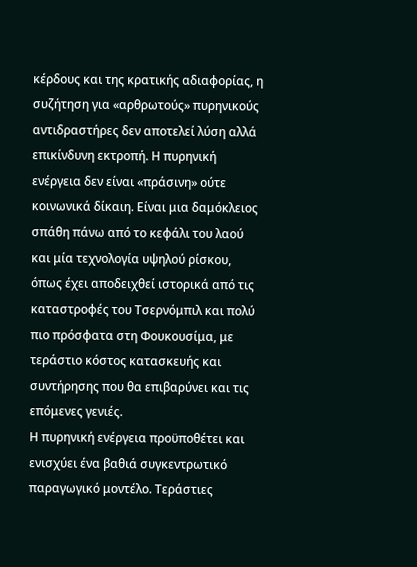κέρδους και της κρατικής αδιαφορίας, η συζήτηση για «αρθρωτούς» πυρηνικούς αντιδραστήρες δεν αποτελεί λύση αλλά επικίνδυνη εκτροπή. Η πυρηνική ενέργεια δεν είναι «πράσινη» ούτε κοινωνικά δίκαιη. Είναι μια δαμόκλειος σπάθη πάνω από το κεφάλι του λαού και μία τεχνολογία υψηλού ρίσκου, όπως έχει αποδειχθεί ιστορικά από τις καταστροφές του Τσερνόμπιλ και πολύ πιο πρόσφατα στη Φουκουσίμα, με τεράστιο κόστος κατασκευής και συντήρησης που θα επιβαρύνει και τις επόμενες γενιές.
Η πυρηνική ενέργεια προϋποθέτει και ενισχύει ένα βαθιά συγκεντρωτικό παραγωγικό μοντέλο. Τεράστιες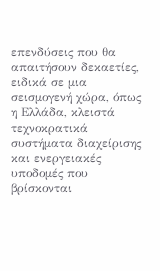επενδύσεις που θα απαιτήσουν δεκαετίες, ειδικά σε μια σεισμογενή χώρα, όπως η Ελλάδα, κλειστά τεχνοκρατικά συστήματα διαχείρισης και ενεργειακές υποδομές που βρίσκονται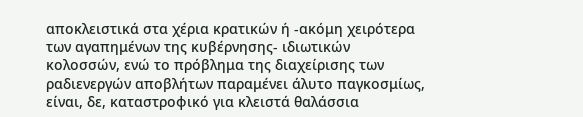αποκλειστικά στα χέρια κρατικών ή -ακόμη χειρότερα των αγαπημένων της κυβέρνησης- ιδιωτικών κολοσσών, ενώ το πρόβλημα της διαχείρισης των ραδιενεργών αποβλήτων παραμένει άλυτο παγκοσμίως, είναι, δε, καταστροφικό για κλειστά θαλάσσια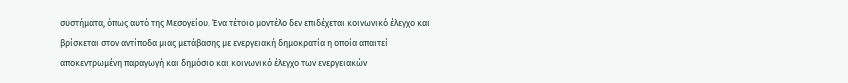συστήματα, όπως αυτό της Μεσογείου. Ένα τέτοιο μοντέλο δεν επιδέχεται κοινωνικό έλεγχο και βρίσκεται στον αντίποδα μιας μετάβασης με ενεργειακή δημοκρατία η οποία απαιτεί αποκεντρωμένη παραγωγή και δημόσιο και κοινωνικό έλεγχο των ενεργειακών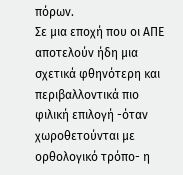πόρων.
Σε μια εποχή που οι ΑΠΕ αποτελούν ήδη μια σχετικά φθηνότερη και περιβαλλοντικά πιο φιλική επιλογή -όταν χωροθετούνται με ορθολογικό τρόπο- η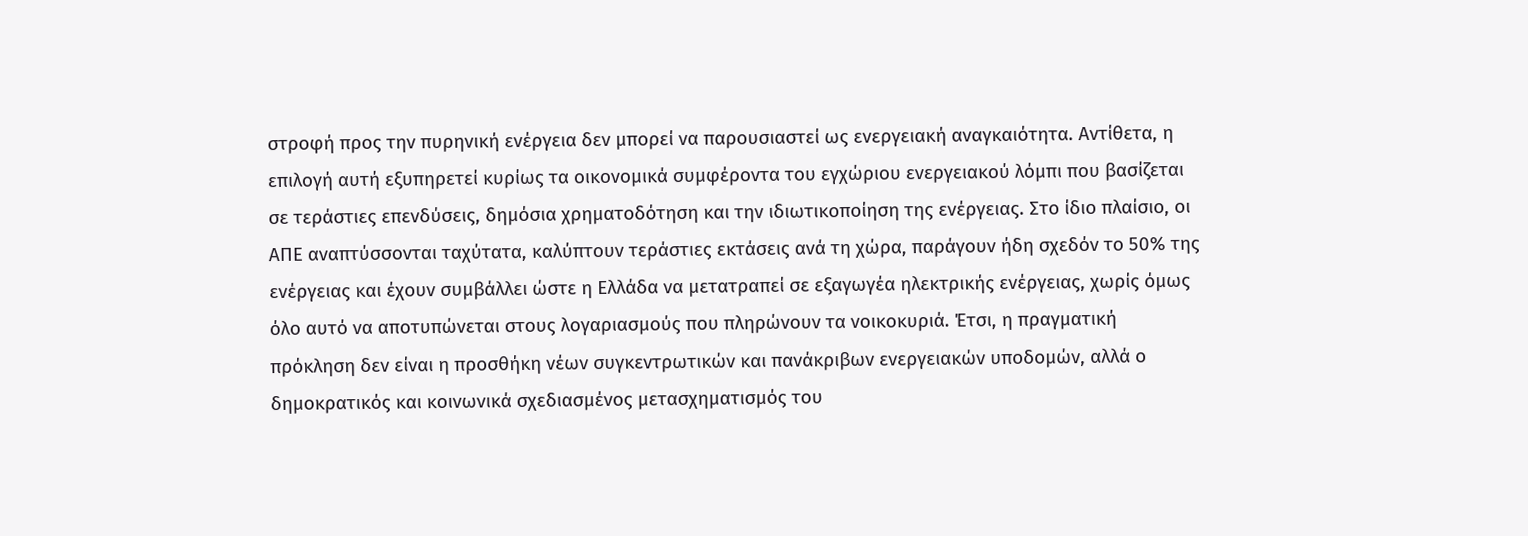στροφή προς την πυρηνική ενέργεια δεν μπορεί να παρουσιαστεί ως ενεργειακή αναγκαιότητα. Αντίθετα, η επιλογή αυτή εξυπηρετεί κυρίως τα οικονομικά συμφέροντα του εγχώριου ενεργειακού λόμπι που βασίζεται σε τεράστιες επενδύσεις, δημόσια χρηματοδότηση και την ιδιωτικοποίηση της ενέργειας. Στο ίδιο πλαίσιο, οι ΑΠΕ αναπτύσσονται ταχύτατα, καλύπτουν τεράστιες εκτάσεις ανά τη χώρα, παράγουν ήδη σχεδόν το 50% της ενέργειας και έχουν συμβάλλει ώστε η Ελλάδα να μετατραπεί σε εξαγωγέα ηλεκτρικής ενέργειας, χωρίς όμως όλο αυτό να αποτυπώνεται στους λογαριασμούς που πληρώνουν τα νοικοκυριά. Έτσι, η πραγματική πρόκληση δεν είναι η προσθήκη νέων συγκεντρωτικών και πανάκριβων ενεργειακών υποδομών, αλλά ο δημοκρατικός και κοινωνικά σχεδιασμένος μετασχηματισμός του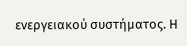ενεργειακού συστήματος. Η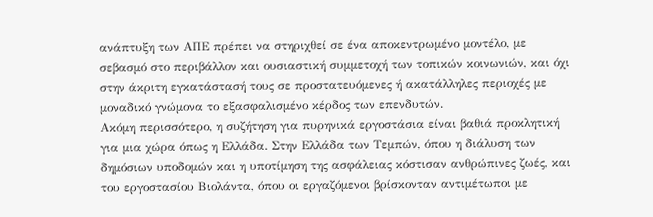ανάπτυξη των ΑΠΕ πρέπει να στηριχθεί σε ένα αποκεντρωμένο μοντέλο, με σεβασμό στο περιβάλλον και ουσιαστική συμμετοχή των τοπικών κοινωνιών, και όχι στην άκριτη εγκατάστασή τους σε προστατευόμενες ή ακατάλληλες περιοχές με μοναδικό γνώμονα το εξασφαλισμένο κέρδος των επενδυτών.
Ακόμη περισσότερο, η συζήτηση για πυρηνικά εργοστάσια είναι βαθιά προκλητική για μια χώρα όπως η Ελλάδα. Στην Ελλάδα των Τεμπών, όπου η διάλυση των δημόσιων υποδομών και η υποτίμηση της ασφάλειας κόστισαν ανθρώπινες ζωές, και του εργοστασίου Βιολάντα, όπου οι εργαζόμενοι βρίσκονταν αντιμέτωποι με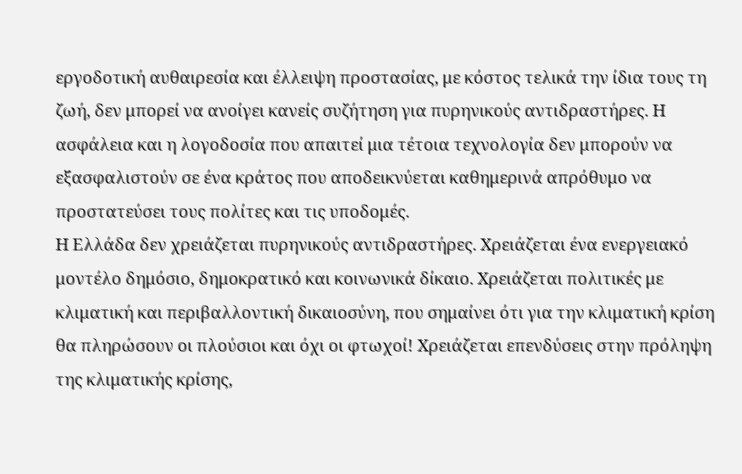εργοδοτική αυθαιρεσία και έλλειψη προστασίας, με κόστος τελικά την ίδια τους τη ζωή, δεν μπορεί να ανοίγει κανείς συζήτηση για πυρηνικούς αντιδραστήρες. Η ασφάλεια και η λογοδοσία που απαιτεί μια τέτοια τεχνολογία δεν μπορούν να εξασφαλιστούν σε ένα κράτος που αποδεικνύεται καθημερινά απρόθυμο να προστατεύσει τους πολίτες και τις υποδομές.
Η Ελλάδα δεν χρειάζεται πυρηνικούς αντιδραστήρες. Χρειάζεται ένα ενεργειακό μοντέλο δημόσιο, δημοκρατικό και κοινωνικά δίκαιο. Χρειάζεται πολιτικές με κλιματική και περιβαλλοντική δικαιοσύνη, που σημαίνει ότι για την κλιματική κρίση θα πληρώσουν οι πλούσιοι και όχι οι φτωχοί! Χρειάζεται επενδύσεις στην πρόληψη της κλιματικής κρίσης,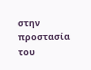στην προστασία του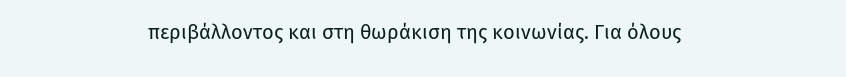περιβάλλοντος και στη θωράκιση της κοινωνίας. Για όλους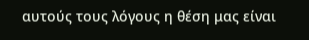αυτούς τους λόγους η θέση μας είναι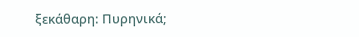ξεκάθαρη: Πυρηνικά;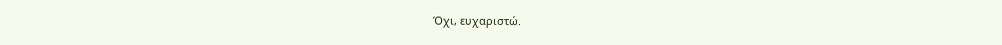Όχι, ευχαριστώ.